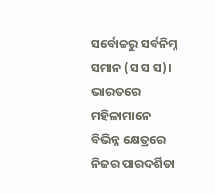ସର୍ବୋଚ୍ଚରୁ ସର୍ବନିମ୍ନ ସମାନ (ସ ସ ସ)। ଭାରତରେ ମହିଳାମାନେ ବିଭିନ୍ନ କ୍ଷେତ୍ରରେ ନିଜର ପାରଦର୍ଶିତା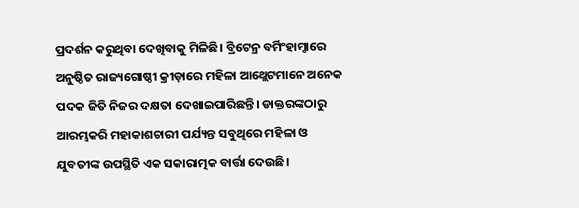ପ୍ରଦର୍ଶନ କରୁଥିବା ଦେଖିବାକୁ ମିଳିଛି। ବ୍ରିଟେନ୍ର ବର୍ମିଂହାମ୍ଠାରେ ଅନୁଷ୍ଠିତ ରାଜ୍ୟଗୋଷ୍ଠୀ କ୍ରୀଡ଼ାରେ ମହିଳା ଆଥ୍ଲେଟମାନେ ଅନେକ ପଦକ ଜିତି ନିଜର ଦକ୍ଷତା ଦେଖାଇପାରିଛନ୍ତି। ଡାକ୍ତରଙ୍କଠାରୁ ଆରମ୍ଭକରି ମହାକାଶଚାରୀ ପର୍ଯ୍ୟନ୍ତ ସବୁଥିରେ ମହିଳା ଓ ଯୁବତୀଙ୍କ ଉପସ୍ଥିତି ଏକ ସକାରାତ୍ମକ ବାର୍ତ୍ତା ଦେଉଛି।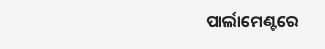ପାର୍ଲାମେଣ୍ଟରେ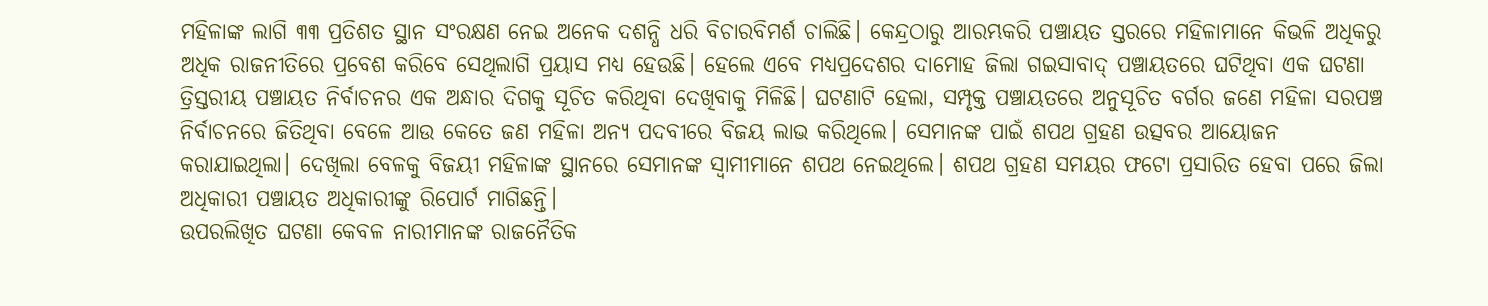ମହିଳାଙ୍କ ଲାଗି ୩୩ ପ୍ରତିଶତ ସ୍ଥାନ ସଂରକ୍ଷଣ ନେଇ ଅନେକ ଦଶନ୍ଧି ଧରି ବିଚାରବିମର୍ଶ ଚାଲିଛି। କେନ୍ଦ୍ରଠାରୁ ଆରମ୍ଭକରି ପଞ୍ଚାୟତ ସ୍ତରରେ ମହିଳାମାନେ କିଭଳି ଅଧିକରୁ ଅଧିକ ରାଜନୀତିରେ ପ୍ରବେଶ କରିବେ ସେଥିଲାଗି ପ୍ରୟାସ ମଧ୍ୟ ହେଉଛି। ହେଲେ ଏବେ ମଧ୍ୟପ୍ରଦେଶର ଦାମୋହ ଜିଲା ଗଇସାବାଦ୍ ପଞ୍ଚାୟତରେ ଘଟିଥିବା ଏକ ଘଟଣା ତ୍ରିସ୍ତରୀୟ ପଞ୍ଚାୟତ ନିର୍ବାଚନର ଏକ ଅନ୍ଧାର ଦିଗକୁ ସୂଚିତ କରିଥିବା ଦେଖିବାକୁ ମିଳିଛି। ଘଟଣାଟି ହେଲା, ସମ୍ପୃକ୍ତ ପଞ୍ଚାୟତରେ ଅନୁସୂଚିତ ବର୍ଗର ଜଣେ ମହିଳା ସରପଞ୍ଚ ନିର୍ବାଚନରେ ଜିତିଥିବା ବେଳେ ଆଉ କେତେ ଜଣ ମହିଳା ଅନ୍ୟ ପଦବୀରେ ବିଜୟ ଲାଭ କରିଥିଲେ। ସେମାନଙ୍କ ପାଇଁ ଶପଥ ଗ୍ରହଣ ଉତ୍ସବର ଆୟୋଜନ କରାଯାଇଥିଲା। ଦେଖିଲା ବେଳକୁ ବିଜୟୀ ମହିଳାଙ୍କ ସ୍ଥାନରେ ସେମାନଙ୍କ ସ୍ବାମୀମାନେ ଶପଥ ନେଇଥିଲେ। ଶପଥ ଗ୍ରହଣ ସମୟର ଫଟୋ ପ୍ରସାରିତ ହେବା ପରେ ଜିଲା ଅଧିକାରୀ ପଞ୍ଚାୟତ ଅଧିକାରୀଙ୍କୁ ରିପୋର୍ଟ ମାଗିଛନ୍ତି।
ଉପରଲିଖିତ ଘଟଣା କେବଳ ନାରୀମାନଙ୍କ ରାଜନୈତିକ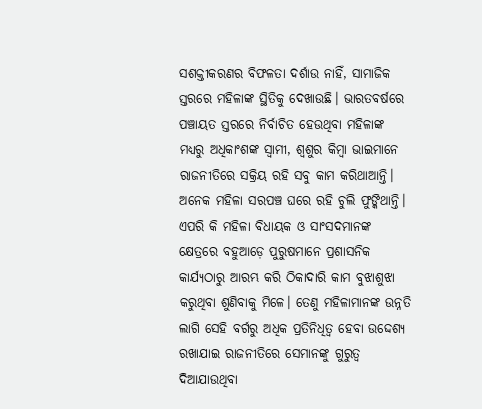ସଶକ୍ତୀକରଣର ବିଫଳତା ଦର୍ଶାଉ ନାହିଁ, ସାମାଜିକ ସ୍ତରରେ ମହିଳାଙ୍କ ସ୍ଥିତିକୁ ଦେଖାଉଛି। ଭାରତବର୍ଷରେ ପଞ୍ଚାୟତ ସ୍ତରରେ ନିର୍ବାଚିତ ହେଉଥିବା ମହିଳାଙ୍କ ମଧ୍ୟରୁ ଅଧିକାଂଶଙ୍କ ସ୍ବାମୀ, ଶ୍ୱଶୁର କିମ୍ବା ଭାଇମାନେ ରାଜନୀତିରେ ସକ୍ରିୟ ରହି ସବୁ କାମ କରିଥାଆନ୍ତି। ଅନେକ ମହିଳା ସରପଞ୍ଚ ଘରେ ରହି ଚୁଲି ଫୁଙ୍କିଥାନ୍ତି। ଏପରି କି ମହିଳା ବିଧାୟକ ଓ ସାଂସଦମାନଙ୍କ କ୍ଷେତ୍ରରେ ବହୁଆଡ଼େ ପୁରୁଷମାନେ ପ୍ରଶାସନିକ କାର୍ଯ୍ୟଠାରୁ ଆରମ୍ଭ କରି ଠିକାଦାରି କାମ ବୁଝାଶୁଝା କରୁଥିବା ଶୁଣିବାକୁ ମିଳେ। ତେଣୁ ମହିଳାମାନଙ୍କ ଉନ୍ନତି ଲାଗି ସେହି ବର୍ଗରୁ ଅଧିକ ପ୍ରତିନିଧିତ୍ୱ ହେବା ଉଦ୍ଦେଶ୍ୟ ରଖାଯାଇ ରାଜନୀତିରେ ସେମାନଙ୍କୁ ଗୁରୁତ୍ୱ ଦିଆଯାଉଥିବା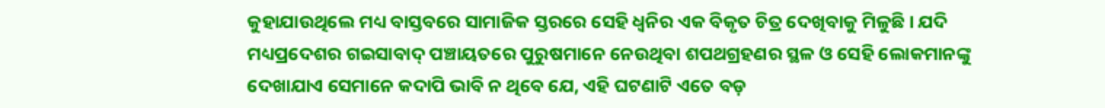କୁହାଯାଉଥିଲେ ମଧ୍ୟ ବାସ୍ତବରେ ସାମାଜିକ ସ୍ତରରେ ସେହି ଧ୍ୱନିର ଏକ ବିକୃତ ଚିତ୍ର ଦେଖିବାକୁ ମିଳୁଛି। ଯଦି ମଧ୍ୟପ୍ରଦେଶର ଗଇସାବାଦ୍ ପଞ୍ଚାୟତରେ ପୁରୁଷମାନେ ନେଉଥିବା ଶପଥଗ୍ରହଣର ସ୍ଥଳ ଓ ସେହି ଲୋକମାନଙ୍କୁ ଦେଖାଯାଏ ସେମାନେ କଦାପି ଭାବି ନ ଥିବେ ଯେ, ଏହି ଘଟଣାଟି ଏତେ ବଡ଼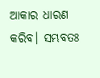ଆକାର ଧାରଣ କରିବ। ସମ୍ଭବତଃ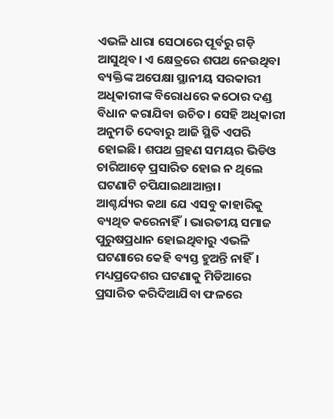ଏଭଳି ଧାରା ସେଠାରେ ପୂର୍ବରୁ ଗଡ଼ି ଆସୁଥିବ। ଏ କ୍ଷେତ୍ରରେ ଶପଥ ନେଉଥିବା ବ୍ୟକ୍ତିଙ୍କ ଅପେକ୍ଷା ସ୍ଥାନୀୟ ସରକାରୀ ଅଧିକାରୀଙ୍କ ବିରୋଧରେ କଠୋର ଦଣ୍ଡ ବିଧାନ କରାଯିବା ଉଚିତ। ସେହି ଅଧିକାରୀ ଅନୁମତି ଦେବାରୁ ଆଜି ସ୍ଥିତି ଏପରି ହୋଇଛି। ଶପଥ ଗ୍ରହଣ ସମୟର ଭିଡିଓ ଚାରିଆଡ଼େ ପ୍ରସାରିତ ହୋଇ ନ ଥିଲେ ଘଟଣାଟି ଚପିଯାଇଥାଆନ୍ତା।
ଆଶ୍ଚର୍ଯ୍ୟର କଥା ଯେ ଏସବୁ କାହାରିକୁ ବ୍ୟଥିତ କରେନାହିଁ। ଭାରତୀୟ ସମାଜ ପୁରୁଷପ୍ରଧାନ ହୋଇଥିବାରୁ ଏଭଳି ଘଟଣାରେ କେହି ବ୍ୟସ୍ତ ହୁଅନ୍ତି ନାହିଁ। ମଧ୍ୟପ୍ରଦେଶର ଘଟଣାକୁ ମିଡିଆରେ ପ୍ରସାରିତ କରିଦିଆଯିବା ଫଳରେ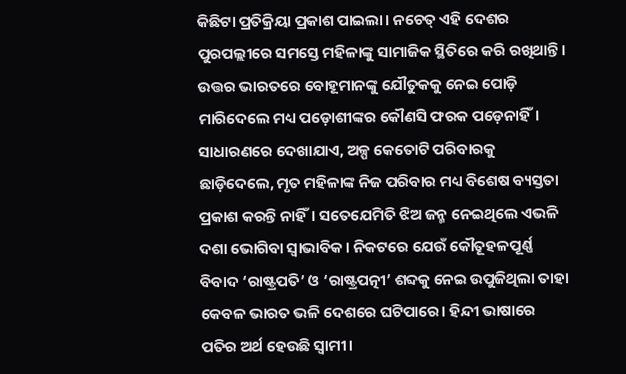କିଛିଟା ପ୍ରତିକ୍ରିୟା ପ୍ରକାଶ ପାଇଲା। ନଚେତ୍ ଏହି ଦେଶର ପୁରପଲ୍ଲୀରେ ସମସ୍ତେ ମହିଳାଙ୍କୁ ସାମାଜିକ ସ୍ଥିତିରେ କରି ରଖିଥାନ୍ତି। ଉତ୍ତର ଭାରତରେ ବୋହୂମାନଙ୍କୁ ଯୌତୁକକୁ ନେଇ ପୋଡ଼ି ମାରିଦେଲେ ମଧ୍ୟ ପଡ଼ୋଶୀଙ୍କର କୌଣସି ଫରକ ପଡ଼େନାହିଁ। ସାଧାରଣରେ ଦେଖାଯାଏ, ଅଳ୍ପ କେତୋଟି ପରିବାରକୁ ଛାଡ଼ିଦେଲେ, ମୃତ ମହିଳାଙ୍କ ନିଜ ପରିବାର ମଧ୍ୟ ବିଶେଷ ବ୍ୟସ୍ତତା ପ୍ରକାଶ କରନ୍ତି ନାହିଁ। ସତେଯେମିତି ଝିଅ ଜନ୍ମ ନେଇଥିଲେ ଏଭଳି ଦଶା ଭୋଗିବା ସ୍ବାଭାବିକ। ନିକଟରେ ଯେଉଁ କୌତୂହଳପୂର୍ଣ୍ଣ ବିବାଦ ‘ରାଷ୍ଟ୍ରପତି’ ଓ ‘ରାଷ୍ଟ୍ରପତ୍ନୀ’ ଶବ୍ଦକୁ ନେଇ ଉପୁଜିଥିଲା ତାହା କେବଳ ଭାରତ ଭଳି ଦେଶରେ ଘଟିପାରେ। ହିନ୍ଦୀ ଭାଷାରେ ପତିର ଅର୍ଥ ହେଉଛି ସ୍ବାମୀ।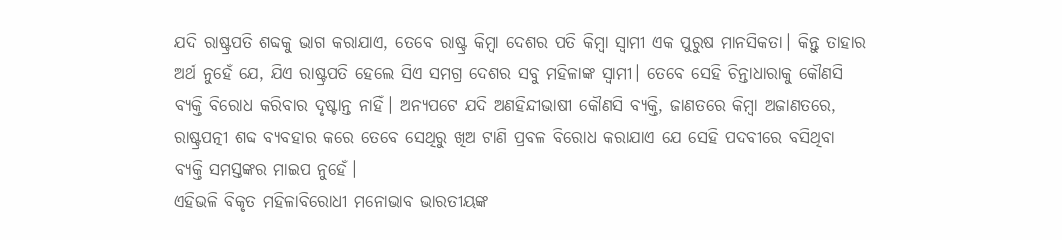ଯଦି ରାଷ୍ଟ୍ରପତି ଶବ୍ଦକୁ ଭାଗ କରାଯାଏ, ତେବେ ରାଷ୍ଟ୍ର କିମ୍ବା ଦେଶର ପତି କିମ୍ବା ସ୍ବାମୀ ଏକ ପୁରୁଷ ମାନସିକତା। କିନ୍ତୁ ତାହାର ଅର୍ଥ ନୁହେଁ ଯେ, ଯିଏ ରାଷ୍ଟ୍ରପତି ହେଲେ ସିଏ ସମଗ୍ର ଦେଶର ସବୁ ମହିଳାଙ୍କ ସ୍ବାମୀ। ତେବେ ସେହି ଚିନ୍ତାଧାରାକୁ କୌଣସି ବ୍ୟକ୍ତି ବିରୋଧ କରିବାର ଦୃଷ୍ଟାନ୍ତ ନାହିଁ। ଅନ୍ୟପଟେ ଯଦି ଅଣହିନ୍ଦୀଭାଷୀ କୌଣସି ବ୍ୟକ୍ତି, ଜାଣତରେ କିମ୍ବା ଅଜାଣତରେ, ରାଷ୍ଟ୍ରପତ୍ନୀ ଶବ୍ଦ ବ୍ୟବହାର କରେ ତେବେ ସେଥିରୁ ଖିଅ ଟାଣି ପ୍ରବଳ ବିରୋଧ କରାଯାଏ ଯେ ସେହି ପଦବୀରେ ବସିଥିବା ବ୍ୟକ୍ତି ସମସ୍ତଙ୍କର ମାଇପ ନୁହେଁ।
ଏହିଭଳି ବିକୃତ ମହିଳାବିରୋଧୀ ମନୋଭାବ ଭାରତୀୟଙ୍କ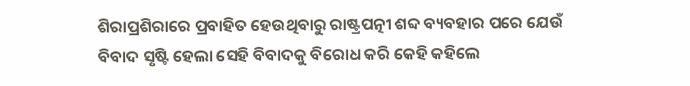ଶିରାପ୍ରଶିରାରେ ପ୍ରବାହିତ ହେଉଥିବାରୁ ରାଷ୍ଟ୍ରପତ୍ନୀ ଶବ୍ଦ ବ୍ୟବହାର ପରେ ଯେଉଁ ବିବାଦ ସୃଷ୍ଟି ହେଲା ସେହି ବିବାଦକୁ ବିରୋଧ କରି କେହି କହିଲେ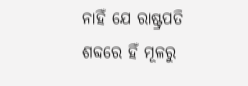ନାହିଁ ଯେ ରାଷ୍ଟ୍ରପତି ଶବ୍ଦରେ ହିଁ ମୂଳରୁ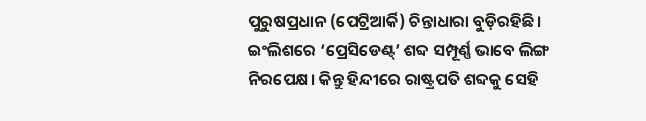ପୁରୁଷପ୍ରଧାନ (ପେଟ୍ରିଆର୍କି) ଚିନ୍ତାଧାରା ବୁଡ଼ିରହିଛି। ଇଂଲିଶରେ ‘ପ୍ରେସିଡେଣ୍ଟ୍’ ଶବ୍ଦ ସମ୍ପୂର୍ଣ୍ଣ ଭାବେ ଲିଙ୍ଗ ନିରପେକ୍ଷ। କିନ୍ତୁ ହିନ୍ଦୀରେ ରାଷ୍ଟ୍ରପତି ଶବ୍ଦକୁ ସେହି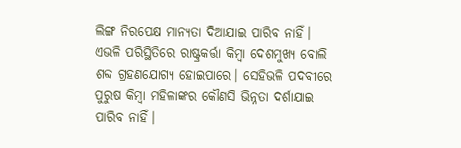ଲିଙ୍ଗ ନିରପେକ୍ଷ ମାନ୍ୟତା ଦିଆଯାଇ ପାରିବ ନାହିଁ। ଏଭଳି ପରିସ୍ଥିତିରେ ରାଷ୍ଟ୍ରକର୍ତ୍ତା କିମ୍ବା ଦେଶମୁଖ୍ୟ ବୋଲି ଶବ୍ଦ ଗ୍ରହଣଯୋଗ୍ୟ ହୋଇପାରେ। ସେହିଭଳି ପଦବୀରେ ପୁରୁଷ କିମ୍ବା ମହିଳାଙ୍କର କୌଣସି ଭିନ୍ନତା ଦର୍ଶାଯାଇ ପାରିବ ନାହିଁ।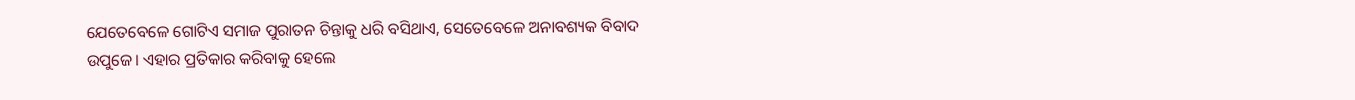ଯେତେବେଳେ ଗୋଟିଏ ସମାଜ ପୁରାତନ ଚିନ୍ତାକୁ ଧରି ବସିଥାଏ, ସେତେବେଳେ ଅନାବଶ୍ୟକ ବିବାଦ ଉପୁଜେ। ଏହାର ପ୍ରତିକାର କରିବାକୁ ହେଲେ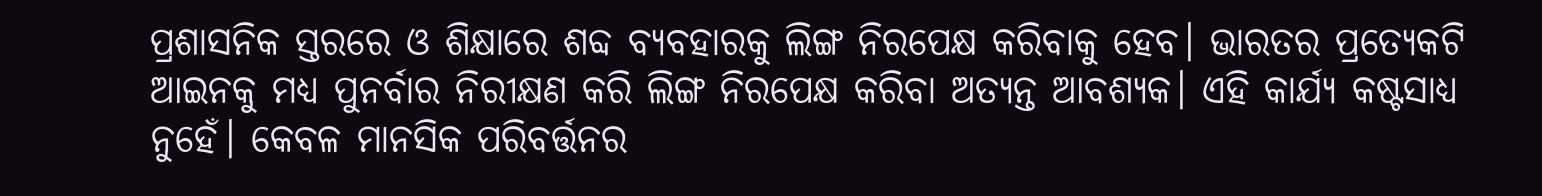ପ୍ରଶାସନିକ ସ୍ତରରେ ଓ ଶିକ୍ଷାରେ ଶବ୍ଦ ବ୍ୟବହାରକୁ ଲିଙ୍ଗ ନିରପେକ୍ଷ କରିବାକୁ ହେବ। ଭାରତର ପ୍ରତ୍ୟେକଟି ଆଇନକୁ ମଧ୍ୟ ପୁନର୍ବାର ନିରୀକ୍ଷଣ କରି ଲିଙ୍ଗ ନିରପେକ୍ଷ କରିବା ଅତ୍ୟନ୍ତ ଆବଶ୍ୟକ। ଏହି କାର୍ଯ୍ୟ କଷ୍ଟସାଧ୍ୟ ନୁହେଁ। କେବଳ ମାନସିକ ପରିବର୍ତ୍ତନର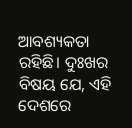ଆବଶ୍ୟକତା ରହିଛି। ଦୁଃଖର ବିଷୟ ଯେ, ଏହି ଦେଶରେ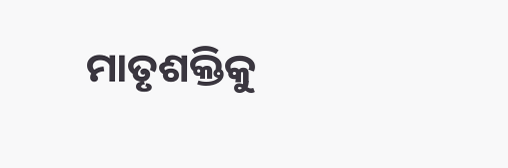ମାତୃଶକ୍ତିକୁ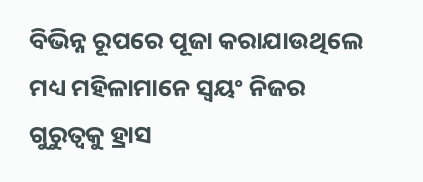ବିଭିନ୍ନ ରୂପରେ ପୂଜା କରାଯାଉଥିଲେ ମଧ୍ୟ ମହିଳାମାନେ ସ୍ବୟଂ ନିଜର ଗୁରୁତ୍ୱକୁ ହ୍ରାସ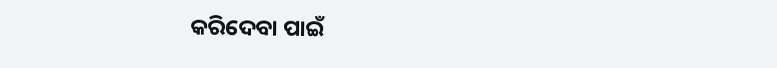କରିଦେବା ପାଇଁ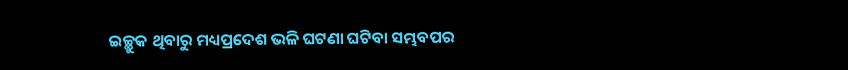ଇଚ୍ଛୁକ ଥିବାରୁ ମଧ୍ୟପ୍ରଦେଶ ଭଳି ଘଟଣା ଘଟିବା ସମ୍ଭବପର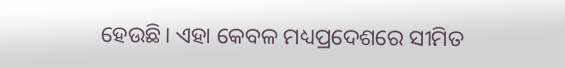ହେଉଛି। ଏହା କେବଳ ମଧ୍ୟପ୍ରଦେଶରେ ସୀମିତ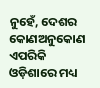ନୁହେଁ, ଦେଶର କୋଣଅନୁକୋଣ ଏପରିକି ଓଡ଼ିଶାରେ ମଧ୍ୟ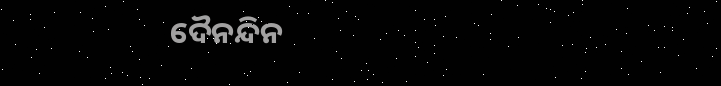ଦୈନନ୍ଦିନ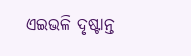ଏଇଭଳି ଦୃଷ୍ଟାନ୍ତ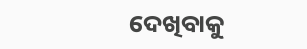ଦେଖିବାକୁ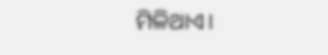ମିଳିଥାଏ।